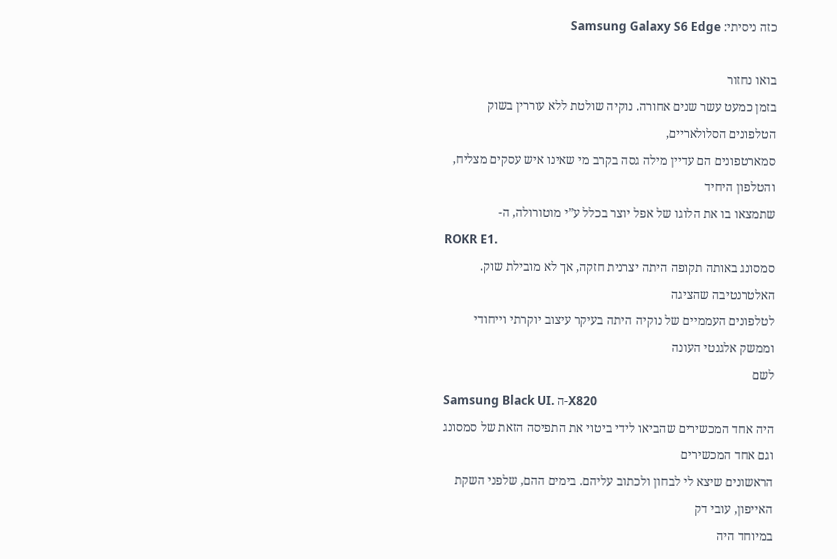כזה ניסיתי: Samsung Galaxy S6 Edge

בואו נחזור
בזמן כמעט עשר שנים אחורה. נוקיה שולטת ללא עוררין בשוק הטלפונים הסלולאריים,
סמארטפונים הם עדיין מילה גסה בקרב מי שאינו איש עסקים מצליח, והטלפון היחיד
שתמצאו בו את הלוגו של אפל יוצר בכלל ע”י מוטורולה, ה-
ROKR E1.
סמסונג באותה תקופה היתה יצרנית חזקה, אך לא מובילת שוק. האלטרנטיבה שהציגה
לטלפונים העממיים של נוקיה היתה בעיקר עיצוב יוקרתי וייחודי וממשק אלגנטי העונה
לשם
Samsung Black UI. ה-X820
היה אחד המכשירים שהביאו לידי ביטוי את התפיסה הזאת של סמסונג וגם אחד המכשירים
הראשונים שיצא לי לבחון ולכתוב עליהם. בימים ההם, שלפני השקת האייפון, עובי דק
במיוחד היה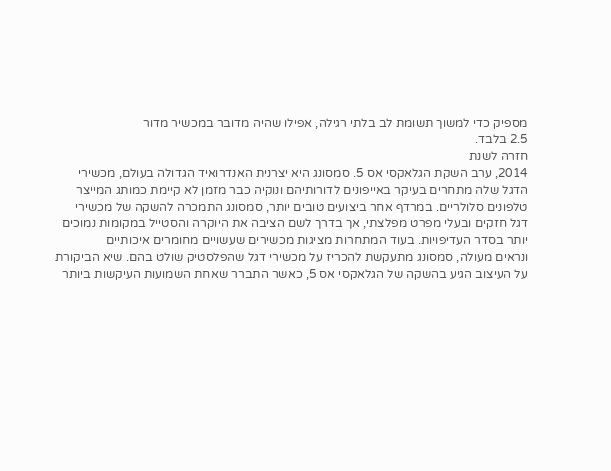מספיק כדי למשוך תשומת לב בלתי רגילה, אפילו שהיה מדובר במכשיר מדור
2.5 בלבד.
חזרה לשנת
2014, ערב השקת הגלאקסי אס 5. סמסונג היא יצרנית האנדרואיד הגדולה בעולם, מכשירי
הדגל שלה מתחרים בעיקר באייפונים לדורותיהם ונוקיה כבר מזמן לא קיימת כמותג המייצר
טלפונים סלולריים. במרדף אחר ביצועים טובים יותר, סמסונג התמכרה להשקה של מכשירי
דגל חזקים ובעלי מפרט מפלצתי, אך בדרך לשם הציבה את היוקרה והסטייל במקומות נמוכים
יותר בסדר העדיפויות. בעוד המתחרות מציגות מכשירים שעשויים מחומרים איכותיים
ונראים מעולה, סמסונג מתעקשת להכריז על מכשירי דגל שהפלסטיק שולט בהם. שיא הביקורת
על העיצוב הגיע בהשקה של הגלאקסי אס 5, כאשר התברר שאחת השמועות העיקשות ביותר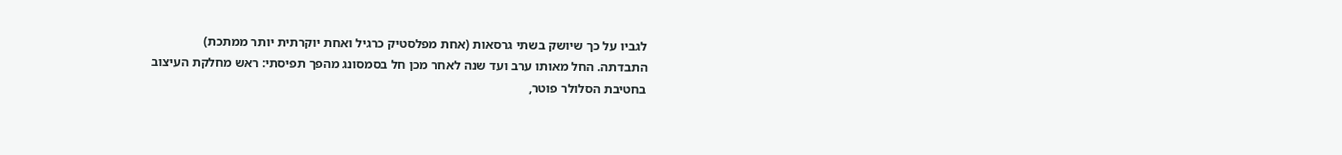לגביו על כך שיושק בשתי גרסאות (אחת מפלסטיק כרגיל ואחת יוקרתית יותר ממתכת)
התבדתה. החל מאותו ערב ועד שנה לאחר מכן חל בסמסונג מהפך תפיסתי: ראש מחלקת העיצוב
בחטיבת הסלולר פוטר,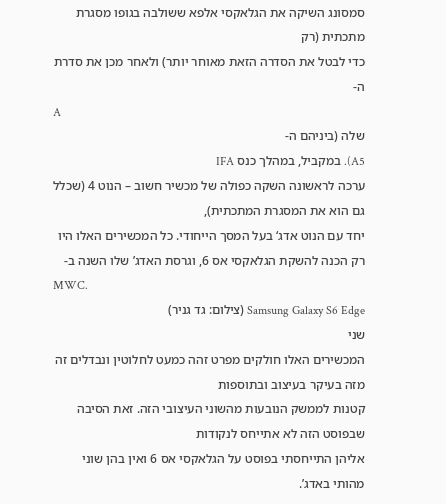סמסונג השיקה את הגלאקסי אלפא ששולבה בגופו מסגרת מתכתית (רק
כדי לבטל את הסדרה הזאת מאוחר יותר) ולאחר מכן את סדרת ה-
A
שלה (ביניהם ה-
A5). במקביל, במהלך כנס IFA
ערכה לראשונה השקה כפולה של מכשיר חשוב – הנוט 4 (שכלל גם הוא את המסגרת המתכתית),
יחד עם הנוט אדג‘ בעל המסך הייחודי. כל המכשירים האלו היו רק הכנה להשקת הגלאקסי אס 6, וגרסת האדג’ שלו השנה ב-
MWC.
Samsung Galaxy S6 Edge (צילום: גד גניר)
שני
המכשירים האלו חולקים מפרט זהה כמעט לחלוטין ונבדלים זה מזה בעיקר בעיצוב ובתוספות
קטנות לממשק הנובעות מהשוני העיצובי הזה. זאת הסיבה שבפוסט הזה לא אתייחס לנקודות
אליהן התייחסתי בפוסט על הגלאקסי אס 6 ואין בהן שוני מהותי באדג’.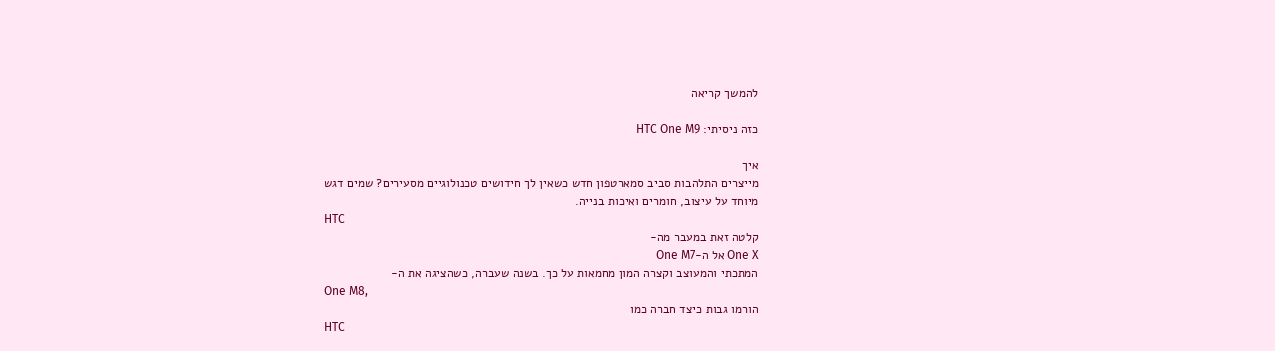להמשך קריאה

כזה ניסיתי: HTC One M9

איך
מייצרים התלהבות סביב סמארטפון חדש כשאין לך חידושים טכנולוגיים מסעירים? שמים דגש
מיוחד על עיצוב, חומרים ואיכות בנייה.
HTC
קלטה זאת במעבר מה-
One X אל ה-One M7
המתכתי והמעוצב וקצרה המון מחמאות על כך. בשנה שעברה, כשהציגה את ה-
One M8,
הורמו גבות כיצד חברה כמו
HTC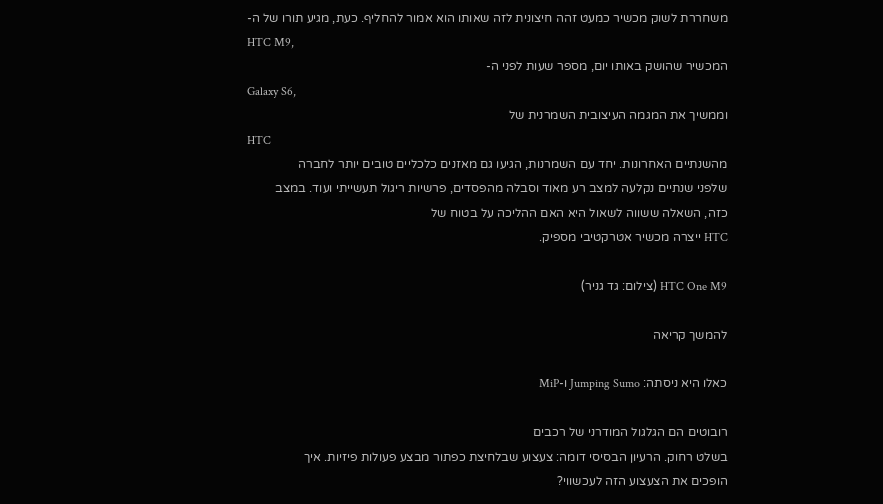משחררת לשוק מכשיר כמעט זהה חיצונית לזה שאותו הוא אמור להחליף. כעת, מגיע תורו של ה-
HTC M9,
המכשיר שהושק באותו יום, מספר שעות לפני ה-
Galaxy S6,
וממשיך את המגמה העיצובית השמרנית של
HTC
מהשנתיים האחרונות. יחד עם השמרנות, הגיעו גם מאזנים כלכליים טובים יותר לחברה
שלפני שנתיים נקלעה למצב רע מאוד וסבלה מהפסדים, פרשיות ריגול תעשייתי ועוד. במצב
כזה, השאלה ששווה לשאול היא האם ההליכה על בטוח של
HTC ייצרה מכשיר אטרקטיבי מספיק.

HTC One M9 (צילום: גד גניר)

להמשך קריאה

כאלו היא ניסתה: Jumping Sumo ו-MiP

רובוטים הם הגלגול המודרני של רכבים
בשלט רחוק. הרעיון הבסיסי דומה: צעצוע שבלחיצת כפתור מבצע פעולות פיזיות. איך
הופכים את הצעצוע הזה לעכשווי?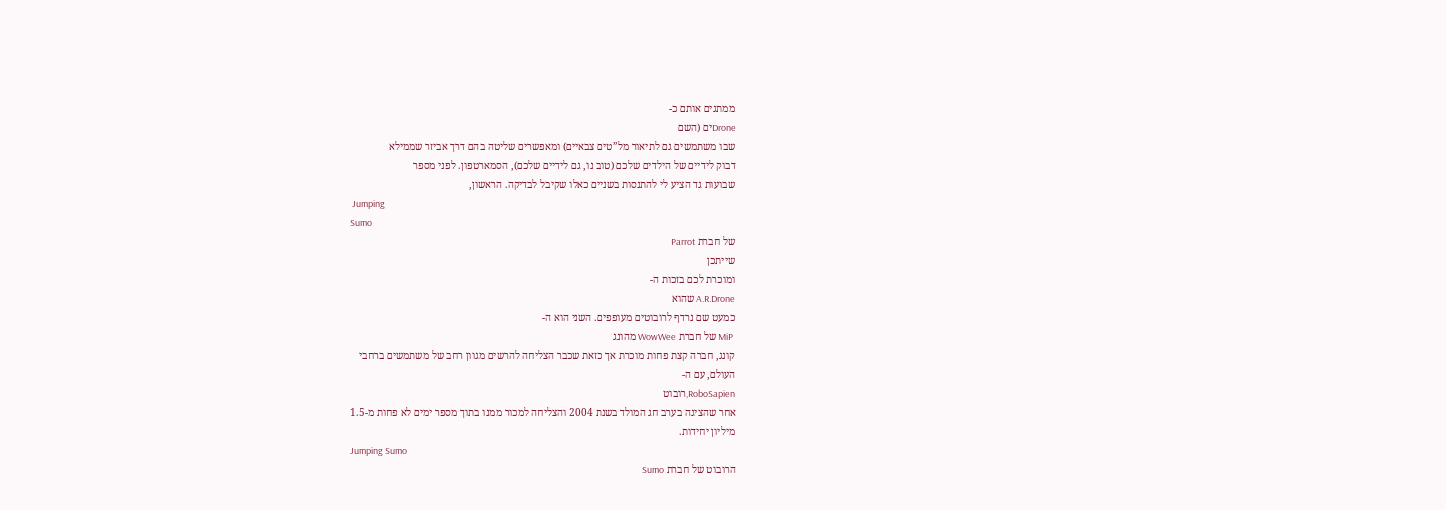ממתגים אותם כ-
Droneים (השם
שבו משתמשים גם לתיאור מל”טים צבאיים) ומאפשרים שליטה בהם דרך אביזר שממילא
דבוק לידיים של הילדים שלכם (טוב נו, גם לידיים שלכם), הסמארטפון. לפני מספר
שבועות גד הציע לי להתנסות בשניים כאלו שקיבל לבדיקה. הראשון,
 Jumping
Sumo
של חברת Parrot
שייתכן
ומוכרת לכם בזכות ה-
A.R.Drone שהוא
כמעט שם נרדף לרובוטים מעופפים. השני הוא ה-
 MiP של חברת WowWee מהונג
קונג, חברה קצת פחות מוכרת אך כזאת שכבר הצליחה להרשים מגוון רחב של משתמשים ברחבי
העולם, עם ה-
RoboSapien,רובוט
אחר שהציגה בערב חג המולד בשנת 2004 והצליחה למכור ממנו בתוך מספר ימים לא פחות מ-1.5
מיליון יחידות.
Jumping Sumo
הרובוט של חברת Sumo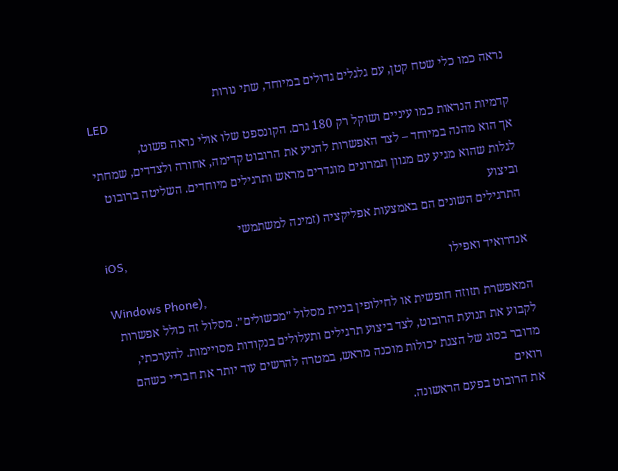נראה כמו כלי שטח קטן, עם גלגלים גדולים במיוחד, שתי נורות
LED
קדמיות הנראות כמו עיניים ושוקל רק 180 גרם. הקונספט שלו אולי נראה פשוט,
אך הוא מהנה במיוחד – לצד האפשרות להניע את הרובוט קדימה, אחורה ולצדדים, שמחתי לגלות שהוא מגיע עם מגוון תמרונים מוגדרים מראש ותרגילים מיוחדים. השליטה ברובוט וביצוע
התרגילים השונים הם באמצעות אפליקציה (זמינה למשתמשי
iOS,
אנדרואיד ואפילו
Windows Phone),
המאפשרת תזוזה חופשית או לחילופין בניית מסלול ״מכשולים״. מסלול זה כולל אפשרות
לקבוע את תנועת הרובוט, לצד ביצוע תרגילים ותעלולים בנקודות מסויימות. להערכתי,
מדובר בסוג של הצגת יכולות מוכנה מראש, במטרה להרשים עוד יותר את חבריי כשהם רואים
את הרובוט בפעם הראשונה.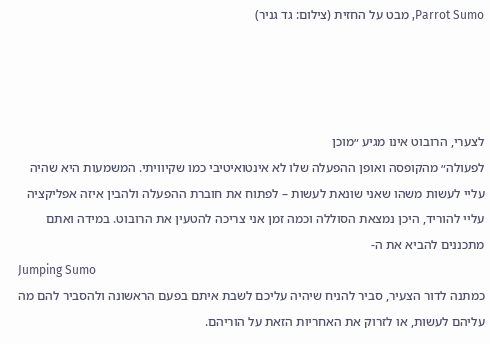Parrot Sumo, מבט על החזית (צילום: גד גניר)




לצערי, הרובוט אינו מגיע ״מוכן
לפעולה״ מהקופסה ואופן ההפעלה שלו לא אינטואיטיבי כמו שקיוויתי. המשמעות היא שהיה
עליי לעשות משהו שאני שונאת לעשות – לפתוח את חוברת ההפעלה ולהבין איזה אפליקציה
עליי להוריד, היכן נמצאת הסוללה וכמה זמן אני צריכה להטעין את הרובוט. במידה ואתם
מתכננים להביא את ה-
Jumping Sumo
כמתנה לדור הצעיר, סביר להניח שיהיה עליכם לשבת איתם בפעם הראשונה ולהסביר להם מה
עליהם לעשות, או לזרוק את האחריות הזאת על הוריהם.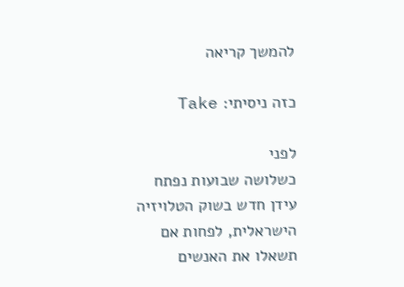להמשך קריאה

כזה ניסיתי: Take

לפני
כשלושה שבועות נפתח עידן חדש בשוק הטלויזיה הישראלית, לפחות אם תשאלו את האנשים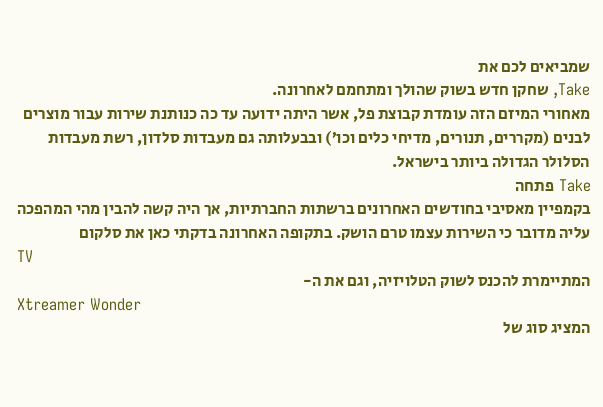שמביאים לכם את
Take, שחקן חדש בשוק שהולך ומתחמם לאחרונה.
מאחורי המיזם הזה עומדת קבוצת פל, אשר היתה ידועה עד כה כנותנת שירות עבור מוצרים
לבנים (מקררים, תנורים, מדיחי כלים וכו’) ובבעלותה גם מעבדות סלדון, רשת מעבדות
הסלולר הגדולה ביותר בישראל.
Take פתחה
בקמפיין מאסיבי בחודשים האחרונים ברשתות החברתיות, אך היה קשה להבין מהי המהפכה
עליה מדובר כי השירות עצמו טרם הושק. בתקופה האחרונה בדקתי כאן את סלקום
TV
המתיימרת להכנס לשוק הטלויזיה, וגם את ה-
Xtreamer Wonder
המציג סוג של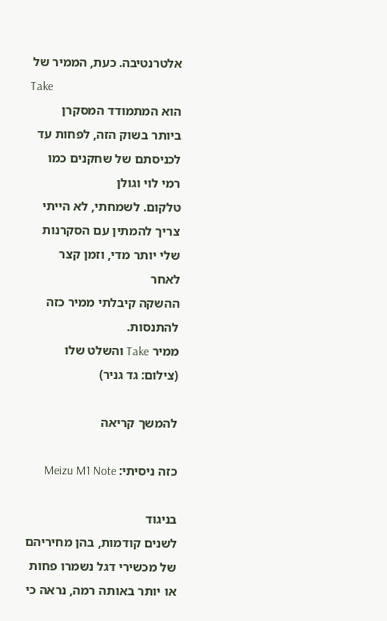אלטרנטיבה. כעת, הממיר של
Take
הוא המתמודד המסקרן ביותר בשוק הזה, לפחות עד לכניסתם של שחקנים כמו רמי לוי וגולן
טלקום. לשמחתי, לא הייתי צריך להמתין עם הסקרנות שלי יותר מדי, וזמן קצר לאחר
ההשקה קיבלתי ממיר כזה להתנסות.
ממיר Take והשלט שלו (צילום: גד גניר)

להמשך קריאה

כזה ניסיתי: Meizu M1 Note

בניגוד
לשנים קודמות, בהן מחיריהם של מכשירי דגל נשמרו פחות או יותר באותה רמה, נראה כי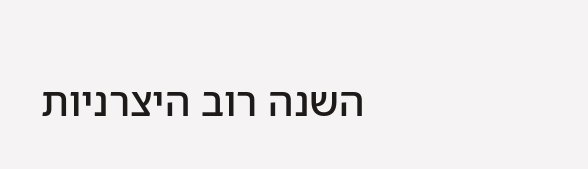השנה רוב היצרניות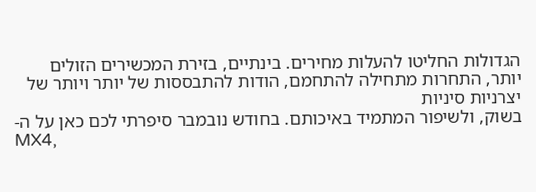הגדולות החליטו להעלות מחירים. בינתיים, בזירת המכשירים הזולים
יותר, התחרות מתחילה להתחמם, הודות להתבססות של יותר ויותר של יצרניות סיניות
בשוק, ולשיפור המתמיד באיכותם. בחודש נובמבר סיפרתי לכם כאן על ה-
MX4,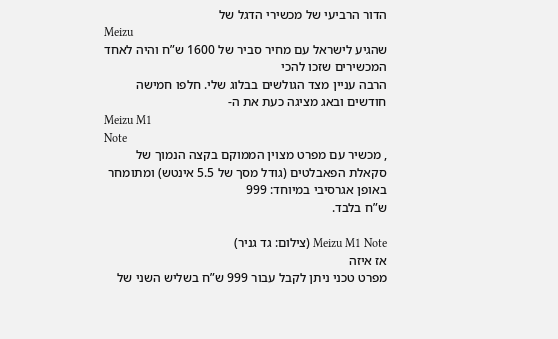הדור הרביעי של מכשירי הדגל של
Meizu
שהגיע לישראל עם מחיר סביר של 1600 ש”ח והיה לאחד המכשירים שזכו להכי
הרבה עניין מצד הגולשים בבלוג שלי. חלפו חמישה חודשים ובאג מציגה כעת את ה-
Meizu M1
Note
, מכשיר עם מפרט מצוין הממוקם בקצה הנמוך של
סקאלת הפאבלטים (גודל מסך של 5.5 אינטש) ומתומחר באופן אגרסיבי במיוחד: 999
ש”ח בלבד.

Meizu M1 Note (צילום: גד גניר)
אז איזה
מפרט טכני ניתן לקבל עבור 999 ש”ח בשליש השני של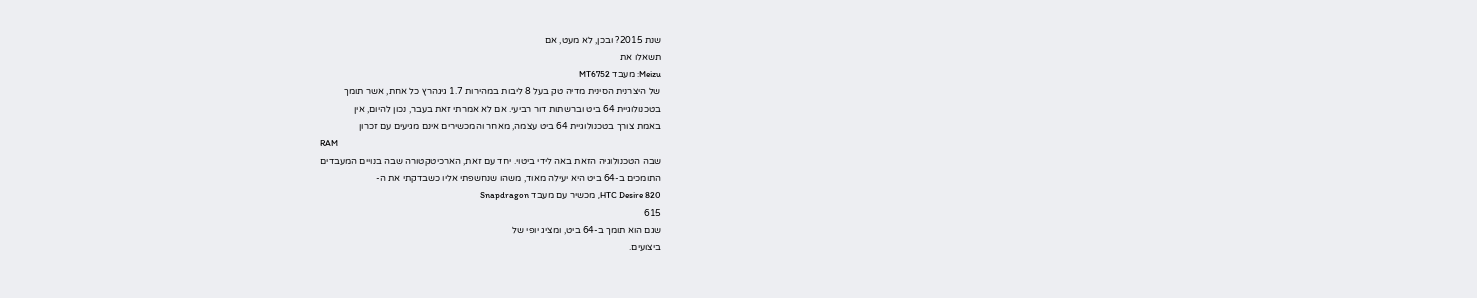שנת 2015? ובכן, לא מעט, אם
תשאלו את
Meizu: מעבד MT6752
של היצרנית הסינית מדיה טק בעל 8 ליבות במהירות 1.7 גיגהרץ כל אחת, אשר תומך
בטכנולוגיית 64 ביט וברשתות דור רביעי. אם לא אמרתי זאת בעבר, נכון להיום, אין
באמת צורך בטכנולוגיית 64 ביט עצמה, מאחר והמכשירים אינם מגיעים עם זכרון
RAM
שבה הטכנולוגיה הזאת באה לידי ביטוי. יחד עם זאת, הארכיטקטורה שבה בנויים המעבדים
התומכים ב-64 ביט היא יעילה מאוד, משהו שנחשפתי אליו כשבדקתי את ה-
HTC Desire 820, מכשיר עם מעבד Snapdragon
615
שגם הוא תומך ב-64 ביט, ומציג יופי של
ביצועים.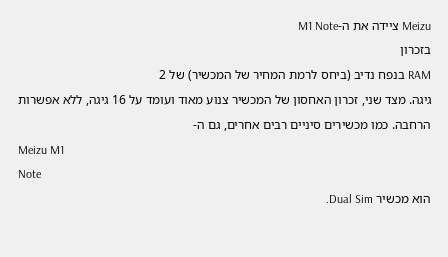Meizu ציידה את ה-M1 Note
בזכרון
RAM בנפח נדיב (ביחס לרמת המחיר של המכשיר) של 2
גיגה. מצד שני, זכרון האחסון של המכשיר צנוע מאוד ועומד על 16 גיגה, ללא אפשרות
הרחבה. כמו מכשירים סיניים רבים אחרים, גם ה-
Meizu M1
Note
הוא מכשיר Dual Sim.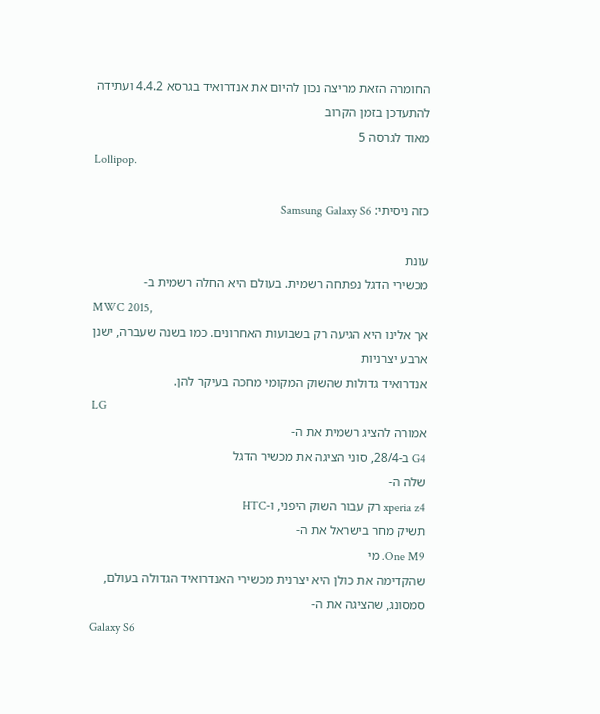החומרה הזאת מריצה נכון להיום את אנדרואיד בגרסא 4.4.2 ועתידה להתעדכן בזמן הקרוב
מאוד לגרסה 5
Lollipop.

כזה ניסיתי: Samsung Galaxy S6

עונת
מכשירי הדגל נפתחה רשמית. בעולם היא החלה רשמית ב-
MWC 2015,
אך אלינו היא הגיעה רק בשבועות האחרונים. כמו בשנה שעברה, ישנן ארבע יצרניות
אנדרואיד גדולות שהשוק המקומי מחכה בעיקר להן.
LG
אמורה להציג רשמית את ה-
G4 ב-28/4, סוני הציגה את מכשיר הדגל
שלה ה-
xperia z4 רק עבור השוק היפני, ו-HTC
תשיק מחר בישראל את ה-
One M9. מי
שהקדימה את כולן היא יצרנית מכשירי האנדרואיד הגדולה בעולם, סמסונג, שהציגה את ה-
Galaxy S6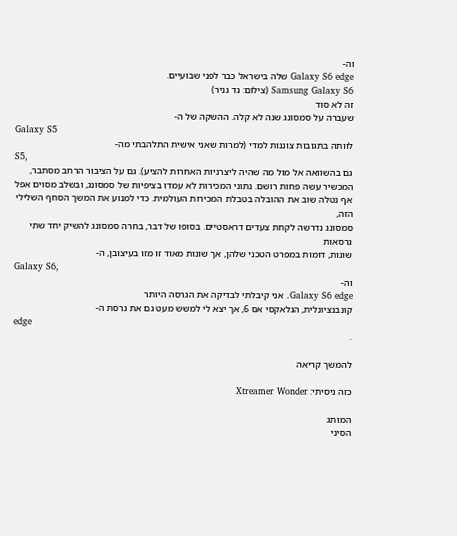וה-
Galaxy S6 edge שלה בישראל כבר לפני שבועיים.
Samsung Galaxy S6 (צילום: גד גניר)
זה לא סוד
שעברה על סמסונג שנה לא קלה. ההשקה של ה-
Galaxy S5
לוותה בתגובות צוננות למדי (למרות שאני אישית התלהבתי מה-
S5,
גם בהשוואה אל מול מה שהיה ליצרניות האחרות להציע). גם על הציבור הרחב מסתבר,
המכשיר עשה פחות רושם. נתוני המכירות לא עמדו בציפיות של סמסונג, ובשלב מסוים אפל
אף נטלה שוב את ההובלה בטבלת המכירות העולמית. כדי למנוע את המשך הסחף השלילי הזה,
סמסונג נדרשה לקחת צעדים דראסטיים. בסופו של דבר, בחרה סמסונג להשיק יחד שתי גרסאות
שונות, דומות במפרט הטכני שלהן, אך שונות מאוד זו מזו בעיצובן, ה-
Galaxy S6,
וה-
Galaxy S6 edge. אני קיבלתי לבדיקה את הגרסה היותר
קונבנציונלית, הגלאקסי אס 6, אך יצא לי למשש מעט גם את גרסת ה-
edge
.

להמשך קריאה

כזה ניסיתי: Xtreamer Wonder

המותג
הסיני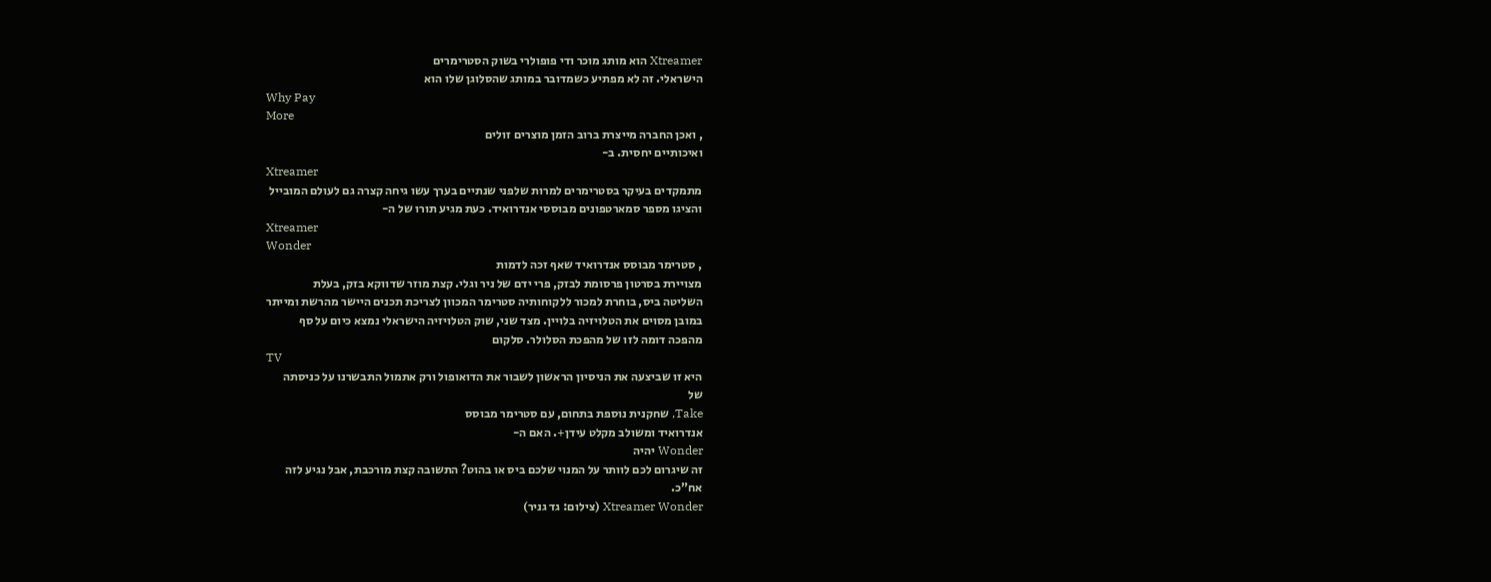Xtreamer הוא מותג מוכר ודי פופולרי בשוק הסטרימרים
הישראלי. זה לא מפתיע כשמדובר במותג שהסלוגן שלו הוא
Why Pay
More
, ואכן החברה מייצרת ברוב הזמן מוצרים זולים
ואיכותיים יחסית. ב-
Xtreamer
מתמקדים בעיקר בסטרימרים למרות שלפני שנתיים בערך עשו גיחה קצרה גם לעולם המובייל
והציגו מספר סמארטפונים מבוססי אנדרואיד. כעת מגיע תורו של ה-
Xtreamer
Wonder
, סטרימר מבוסס אנדרואיד שאף זכה לדמות
מצויירת בסרטון פרסומת לבזק, פרי ידם של ניר וגלי. קצת מוזר שדווקא בזק, בעלת
השליטה ביס, בוחרת למכור ללקוחותיה סטרימר המכוון לצריכת תכנים היישר מהרשת ומייתר
במובן מסוים את הטלויזיה בלויין. מצד שני, שוק הטלויזיה הישראלי נמצא כיום על סף
מהפכה דומה לזו של מהפכת הסלולר. סלקום
TV
היא זו שביצעה את הניסיון הראשון לשבור את הדואופול ורק אתמול התבשרנו על כניסתה
של
Take, שחקנית נוספת בתחום, עם סטרימר מבוסס
אנדרואיד ומשולב מקלט עידן+. האם ה-
Wonder יהיה
זה שיגרום לכם לוותר על המנוי שלכם ביס או בהוט? התשובה קצת מורכבת, אבל נגיע לזה
אח”כ.
Xtreamer Wonder (צילום: גד גניר)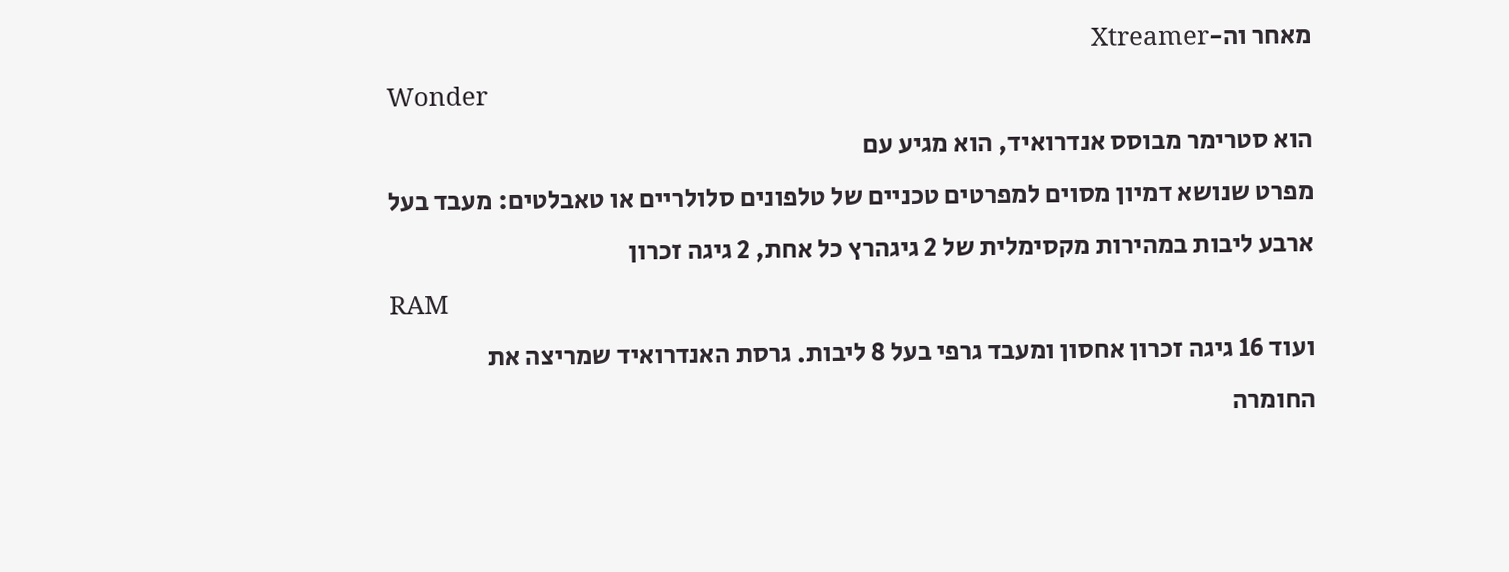מאחר וה-Xtreamer
Wonder
הוא סטרימר מבוסס אנדרואיד, הוא מגיע עם
מפרט שנושא דמיון מסוים למפרטים טכניים של טלפונים סלולריים או טאבלטים: מעבד בעל
ארבע ליבות במהירות מקסימלית של 2 גיגהרץ כל אחת, 2 גיגה זכרון
RAM
ועוד 16 גיגה זכרון אחסון ומעבד גרפי בעל 8 ליבות. גרסת האנדרואיד שמריצה את
החומרה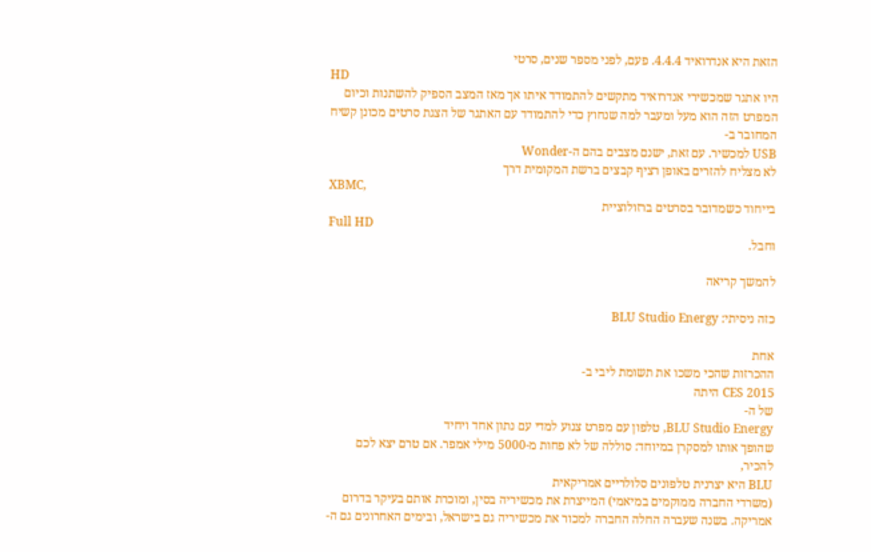הזאת היא אנדרואיד 4.4.4. פעם, לפני מספר שנים, סרטי
HD
היו אתגר שמכשירי אנדרואיד מתקשים להתמודד איתו אך מאז המצב הספיק להשתנות וכיום
המפרט הזה הוא מעל ומעבר למה שנחוץ כדי להתמודד עם האתגר של הצגת סרטים מכונן קשיח
המחובר ב-
USB למכשיר. עם זאת, ישנם מצבים בהם ה-Wonder
לא מצליח להזרים באופן רציף קבצים ברשת המקומית דרך
XBMC,
בייחוד כשמדובר בסרטים ברזולוציית
Full HD
וחבל.

להמשך קריאה

כזה ניסיתי: BLU Studio Energy

אחת
ההכרזות שהכי משכו את תשומת ליבי ב-
CES 2015 היתה
של ה-
BLU Studio Energy, טלפון עם מפרט צנוע למדי עם נתון אחד ויחיד
שהופך אותו למסקרן במיוחד: סוללה של לא פחות מ-5000 מילי אמפר. אם טרם יצא לכם
להכיר,
BLU היא יצרנית טלפונים סלולריים אמריקאית
(משרדי החברה ממוקמים במיאמי) המייצרת את מכשיריה בסין, ומוכרת אותם בעיקר בדרום
אמריקה. בשנה שעברה החלה החברה למכור את מכשיריה גם בישראל, ובימים האחרונים גם ה-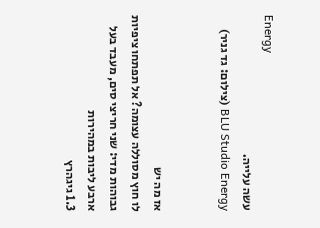Energy
עשה עלייה.
BLU Studio Energy (צילום: גד גניר)


אז מה יש
לו חוץ מסוללה עצומה? אל תפתחו ציפיות גבוהות מדי: שני חריצי סים, מעבד בעל ארבע ליבות במהירות
1.3 גיגהרץ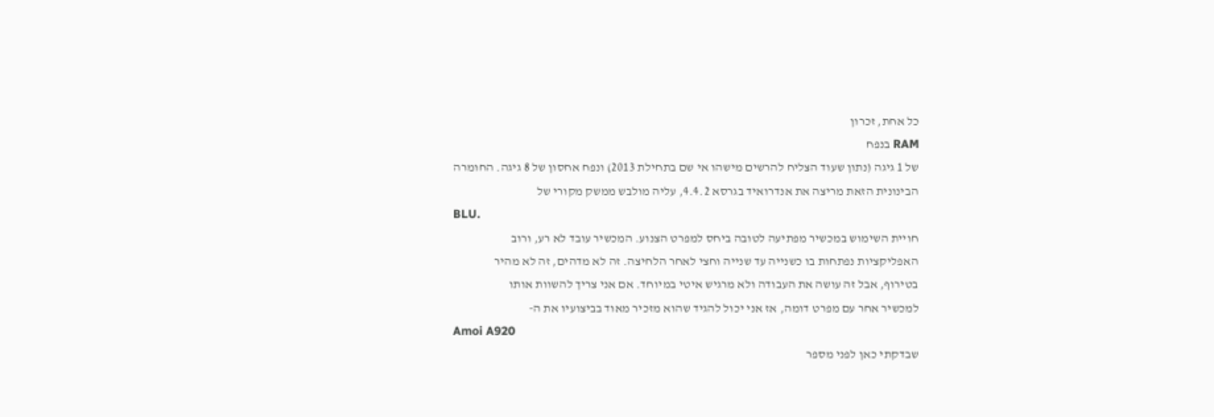כל אחת, זכרון
RAM בנפח
של 1 גיגה (נתון שעוד הצליח להרשים מישהו אי שם בתחילת 2013) ונפח אחסון של 8 גיגה. החומרה
הבינונית הזאת מריצה את אנדרואיד בגרסא 4.4.2, עליה מולבש ממשק מקורי של
BLU.
חויית השימוש במכשיר מפתיעה לטובה ביחס למפרט הצנוע. המכשיר עובד לא רע, ורוב
האפליקציות נפתחות בו כשנייה עד שנייה וחצי לאחר הלחיצה. זה לא מדהים, זה לא מהיר
בטירוף, אבל זה עושה את העבודה ולא מרגיש איטי במיוחד. אם אני צריך להשוות אותו
למכשיר אחר עם מפרט דומה, אז אני יכול להגיד שהוא מזכיר מאוד בביצועיו את ה-
Amoi A920
שבדקתי כאן לפני מספר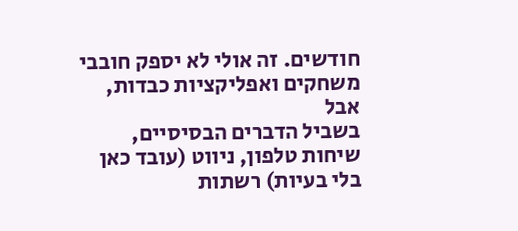חודשים. זה אולי לא יספק חובבי משחקים ואפליקציות כבדות, אבל
בשביל הדברים הבסיסיים, שיחות טלפון, ניווט (עובד כאן בלי בעיות) רשתות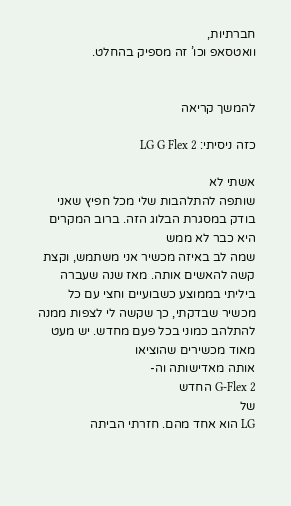חברתיות,
וואטסאפ וכו’ זה מספיק בהחלט.


להמשך קריאה

כזה ניסיתי: LG G Flex 2

אשתי לא
שותפה להתלהבות שלי מכל חפיץ שאני בודק במסגרת הבלוג הזה. ברוב המקרים היא כבר לא ממש
שמה לב באיזה מכשיר אני משתמש, וקצת קשה להאשים אותה. מאז שנה שעברה ביליתי בממוצע כשבועיים וחצי עם כל מכשיר שבדקתי, כך שקשה לי לצפות ממנה להתלהב כמוני בכל פעם מחדש. יש מעט מאוד מכשירים שהוציאו
אותה מאדישותה וה-
G-Flex 2 החדש
של
LG הוא אחד מהם. חזרתי הביתה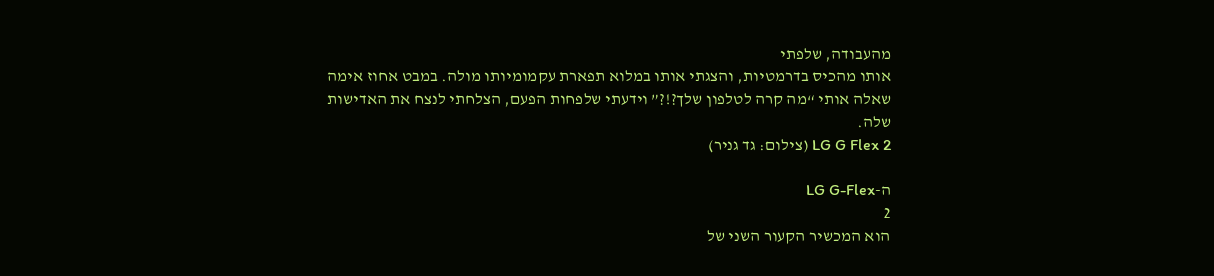מהעבודה, שלפתי
אותו מהכיס בדרמטיות, והצגתי אותו במלוא תפארת עקמומיותו מולה. במבט אחוז אימה
שאלה אותי “מה קרה לטלפון שלך?!?” וידעתי שלפחות הפעם, הצלחתי לנצח את האדישות
שלה.
LG G Flex 2 (צילום: גד גניר)

ה-LG G-Flex
2
הוא המכשיר הקעור השני של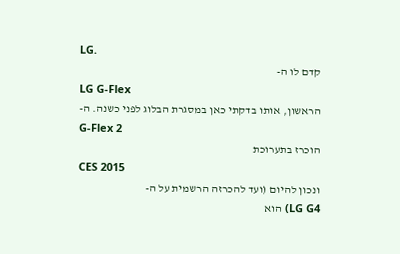LG.
קדם לו ה-
LG G-Flex
הראשון, אותו בדקתי כאן במסגרת הבלוג לפני כשנה. ה-
G-Flex 2
הוכרז בתערוכת
CES 2015
ונכון להיום (ועד להכרזה הרשמית על ה-
LG G4) הוא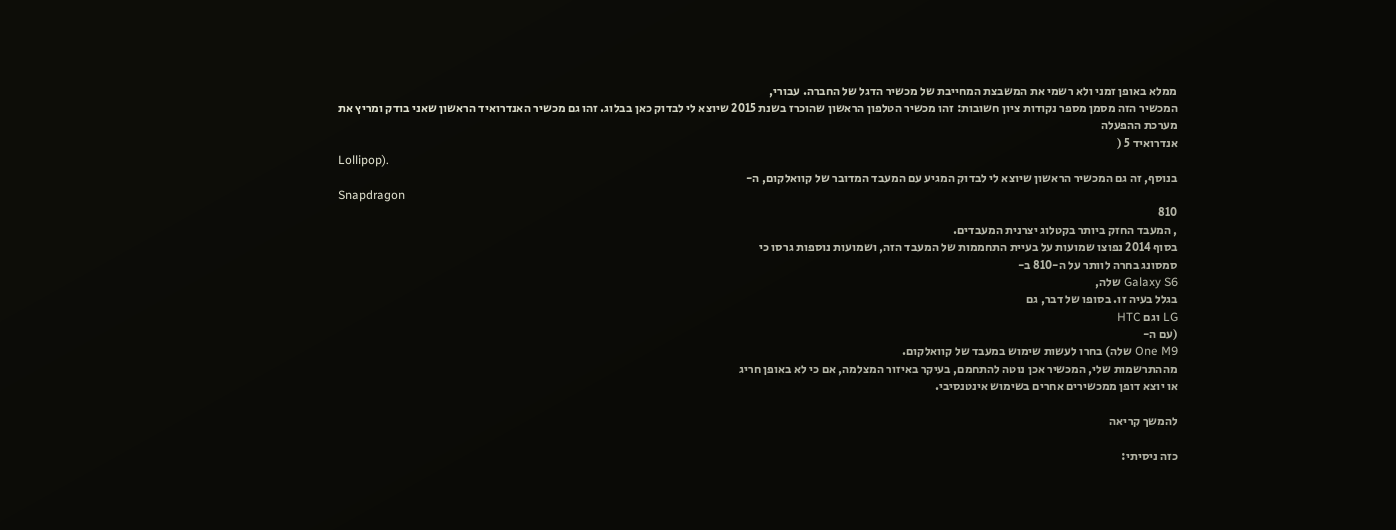ממלא באופן זמני ולא רשמי את המשבצת המחייבת של מכשיר הדגל של החברה. עבורי,
המכשיר הזה מסמן מספר נקודות ציון חשובות: זהו מכשיר הטלפון הראשון שהוכרז בשנת 2015 שיוצא לי לבדוק כאן בבלוג. זהו גם מכשיר האנדרואיד הראשון שאני בודק ומריץ את מערכת ההפעלה
אנדרואיד 5 (
Lollipop).
בנוסף, זה גם המכשיר הראשון שיוצא לי לבדוק המגיע עם המעבד המדובר של קוואלקום, ה-
Snapdragon
810
, המעבד החזק ביותר בקטלוג יצרנית המעבדים.
בסוף 2014 נפוצו שמועות על בעיית התחממות של המעבד הזה, ושמועות נוספות גרסו כי
סמסונג בחרה לוותר על ה-810 ב-
Galaxy S6 שלה,
בגלל בעיה זו. בסופו של דבר, גם
LG וגם HTC
(עם ה-
One M9 שלה) בחרו לעשות שימוש במעבד של קוואלקום.
מההתרשמות שלי, המכשיר אכן נוטה להתחמם, בעיקר באיזור המצלמה, אם כי לא באופן חריג
או יוצא דופן ממכשירים אחרים בשימוש אינטנסיבי.

להמשך קריאה

כזה ניסיתי: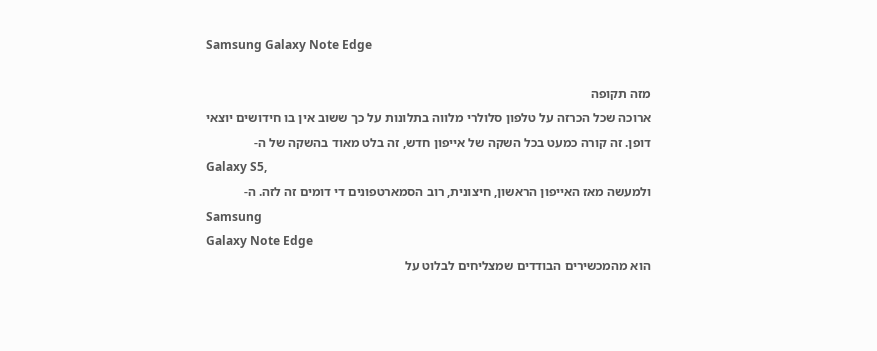Samsung Galaxy Note Edge

מזה תקופה
ארוכה שכל הכרזה על טלפון סלולרי מלווה בתלונות על כך ששוב אין בו חידושים יוצאי
דופן. זה קורה כמעט בכל השקה של אייפון חדש, זה בלט מאוד בהשקה של ה-
Galaxy S5,
ולמעשה מאז האייפון הראשון, חיצונית, רוב הסמארטפונים די דומים זה לזה. ה-
Samsung
Galaxy Note Edge
הוא מהמכשירים הבודדים שמצליחים לבלוט על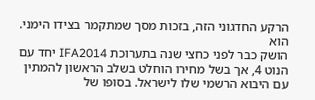הרקע החדגוני הזה, בזכות מסך שמתקמר בצידו הימני. הוא
הושק כבר לפני כחצי שנה בתערוכת IFA2014 יחד עם הנוט 4, אך בשל מחירו הוחלט בשלב הראשון להמתין עם היבוא הרשמי שלו לישראל. בסופו של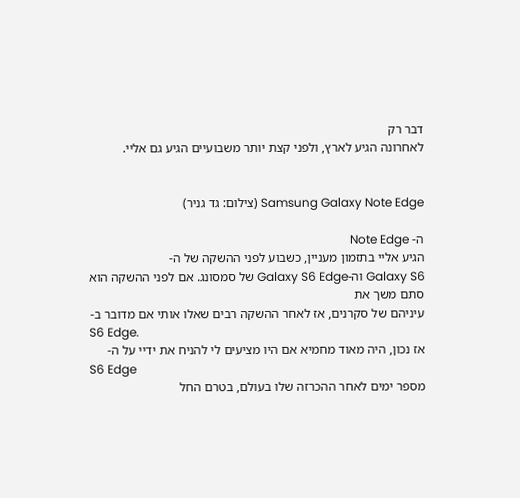דבר רק
לאחרונה הגיע לארץ, ולפני קצת יותר משבועיים הגיע גם אליי.


Samsung Galaxy Note Edge (צילום: גד גניר)

ה- Note Edge
הגיע אליי בתזמון מעניין, כשבוע לפני ההשקה של ה-
Galaxy S6 וה-Galaxy S6 Edge של סמסונג. אם לפני ההשקה הוא סתם משך את
עיניהם של סקרנים, אז לאחר ההשקה רבים שאלו אותי אם מדובר ב-
S6 Edge.
אז נכון, היה מאוד מחמיא אם היו מציעים לי להניח את ידיי על ה-
S6 Edge
מספר ימים לאחר ההכרזה שלו בעולם, בטרם החל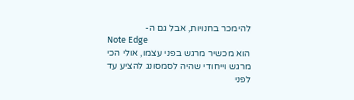להימכר בחנויות, אבל גם ה-
Note Edge
הוא מכשיר מרגש בפני עצמו, אולי הכי מרגש וייחודי שהיה לסמסונג להציע עד לפני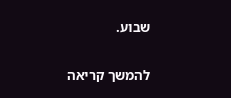שבוע.

להמשך קריאה